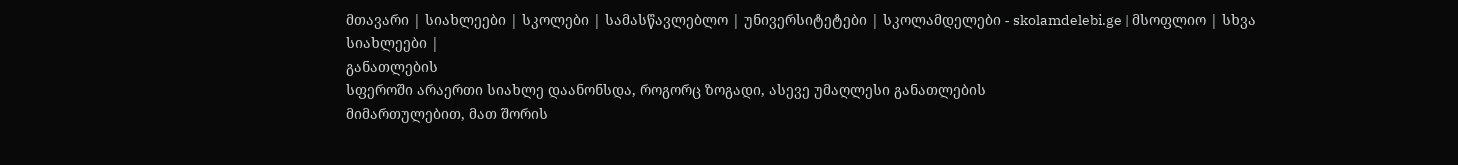მთავარი | სიახლეები | სკოლები | სამასწავლებლო | უნივერსიტეტები | სკოლამდელები - skolamdelebi.ge | მსოფლიო | სხვა სიახლეები |
განათლების
სფეროში არაერთი სიახლე დაანონსდა, როგორც ზოგადი, ასევე უმაღლესი განათლების
მიმართულებით, მათ შორის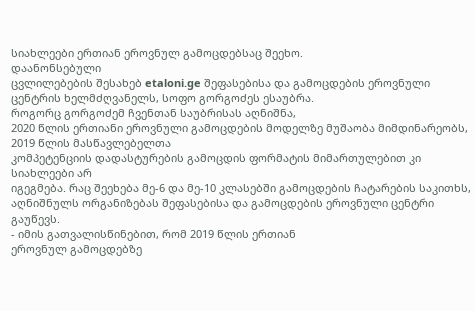სიახლეები ერთიან ეროვნულ გამოცდებსაც შეეხო.
დაანონსებული
ცვლილებების შესახებ etaloni.ge შეფასებისა და გამოცდების ეროვნული
ცენტრის ხელმძღვანელს, სოფო გორგოძეს ესაუბრა.
როგორც გორგოძემ ჩვენთან საუბრისას აღნიშნა,
2020 წლის ერთიანი ეროვნული გამოცდების მოდელზე მუშაობა მიმდინარეობს, 2019 წლის მასწავლებელთა
კომპეტენციის დადასტურების გამოცდის ფორმატის მიმართულებით კი სიახლეები არ
იგეგმება. რაც შეეხება მე-6 და მე-10 კლასებში გამოცდების ჩატარების საკითხს,
აღნიშნულს ორგანიზებას შეფასებისა და გამოცდების ეროვნული ცენტრი გაუწევს.
- იმის გათვალისწინებით, რომ 2019 წლის ერთიან
ეროვნულ გამოცდებზე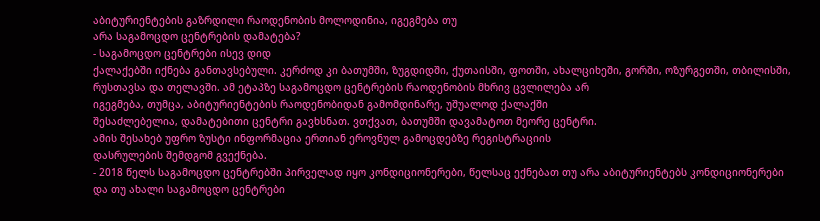აბიტურიენტების გაზრდილი რაოდენობის მოლოდინია, იგეგმება თუ
არა საგამოცდო ცენტრების დამატება?
- საგამოცდო ცენტრები ისევ დიდ
ქალაქებში იქნება განთავსებული. კერძოდ კი ბათუმში, ზუგდიდში, ქუთაისში, ფოთში, ახალციხეში, გორში, ოზურგეთში, თბილისში,
რუსთავსა და თელავში. ამ ეტაპზე საგამოცდო ცენტრების რაოდენობის მხრივ ცვლილება არ
იგეგმება, თუმცა, აბიტურიენტების რაოდენობიდან გამომდინარე, უშუალოდ ქალაქში
შესაძლებელია, დამატებითი ცენტრი გავხსნათ. ვთქვათ, ბათუმში დავამატოთ მეორე ცენტრი.
ამის შესახებ უფრო ზუსტი ინფორმაცია ერთიან ეროვნულ გამოცდებზე რეგისტრაციის
დასრულების შემდგომ გვექნება.
- 2018 წელს საგამოცდო ცენტრებში პირველად იყო კონდიციონერები, წელსაც ექნებათ თუ არა აბიტურიენტებს კონდიციონერები
და თუ ახალი საგამოცდო ცენტრები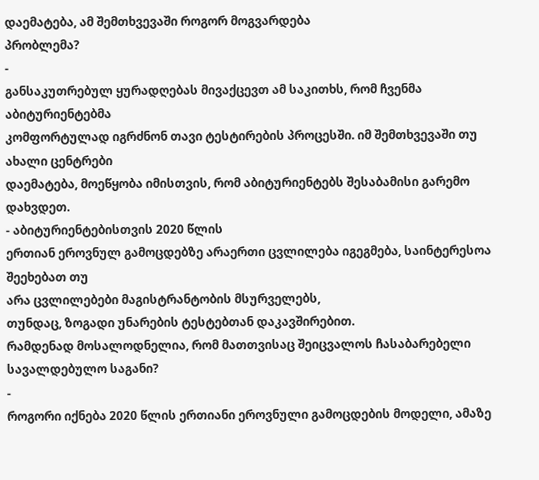დაემატება, ამ შემთხვევაში როგორ მოგვარდება
პრობლემა?
-
განსაკუთრებულ ყურადღებას მივაქცევთ ამ საკითხს, რომ ჩვენმა აბიტურიენტებმა
კომფორტულად იგრძნონ თავი ტესტირების პროცესში. იმ შემთხვევაში თუ ახალი ცენტრები
დაემატება, მოეწყობა იმისთვის, რომ აბიტურიენტებს შესაბამისი გარემო
დახვდეთ.
- აბიტურიენტებისთვის 2020 წლის
ერთიან ეროვნულ გამოცდებზე არაერთი ცვლილება იგეგმება, საინტერესოა შეეხებათ თუ
არა ცვლილებები მაგისტრანტობის მსურველებს,
თუნდაც, ზოგადი უნარების ტესტებთან დაკავშირებით.
რამდენად მოსალოდნელია, რომ მათთვისაც შეიცვალოს ჩასაბარებელი სავალდებულო საგანი?
-
როგორი იქნება 2020 წლის ერთიანი ეროვნული გამოცდების მოდელი, ამაზე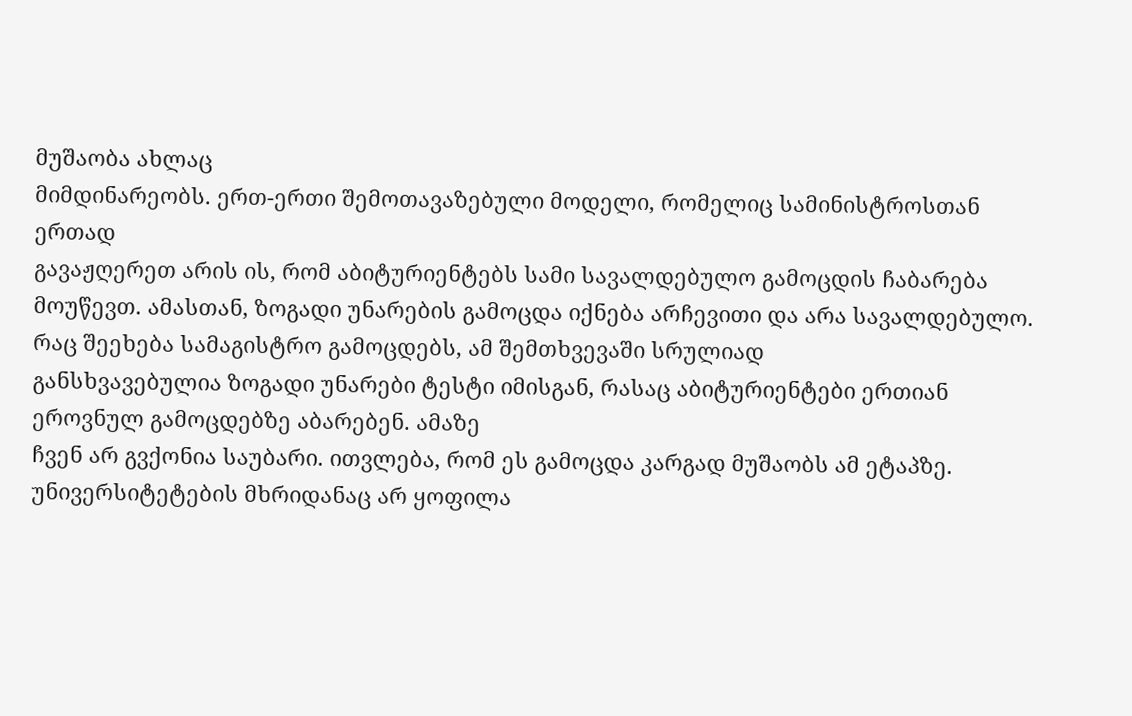მუშაობა ახლაც
მიმდინარეობს. ერთ-ერთი შემოთავაზებული მოდელი, რომელიც სამინისტროსთან ერთად
გავაჟღერეთ არის ის, რომ აბიტურიენტებს სამი სავალდებულო გამოცდის ჩაბარება
მოუწევთ. ამასთან, ზოგადი უნარების გამოცდა იქნება არჩევითი და არა სავალდებულო. რაც შეეხება სამაგისტრო გამოცდებს, ამ შემთხვევაში სრულიად
განსხვავებულია ზოგადი უნარები ტესტი იმისგან, რასაც აბიტურიენტები ერთიან
ეროვნულ გამოცდებზე აბარებენ. ამაზე
ჩვენ არ გვქონია საუბარი. ითვლება, რომ ეს გამოცდა კარგად მუშაობს ამ ეტაპზე.
უნივერსიტეტების მხრიდანაც არ ყოფილა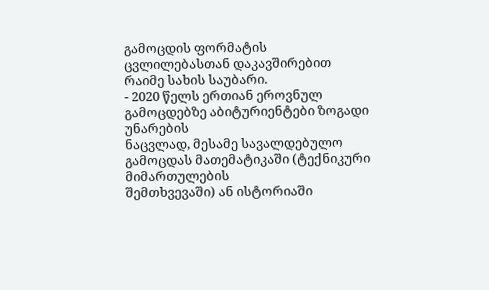გამოცდის ფორმატის ცვლილებასთან დაკავშირებით
რაიმე სახის საუბარი.
- 2020 წელს ერთიან ეროვნულ გამოცდებზე აბიტურიენტები ზოგადი უნარების
ნაცვლად, მესამე სავალდებულო გამოცდას მათემატიკაში (ტექნიკური მიმართულების
შემთხვევაში) ან ისტორიაში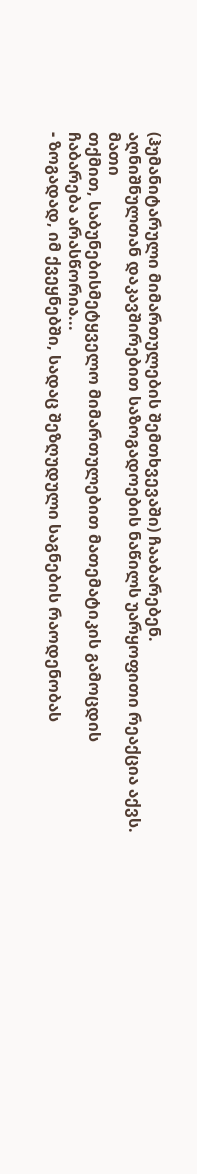(ჰუმანიტარული მიმართულების შემთხვევაში) ჩააბარებენ.
აღნიშნულთან დაკავშირებით საზოგადოების ნაწილს უარყოფითი რეაქცია აქვს. მათი
თქმით, საბუნებისმეტყველო მიმართულებით მათემატიკის გამოცდის
ჩაბარება არასწორია...
- ზოგადად, იმ ქვეყნებში, სადაც შეზღუდული საგნების რაოდენობას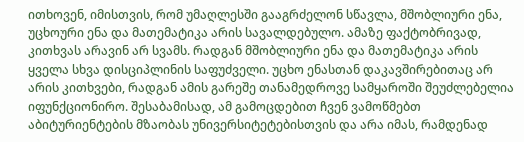ითხოვენ, იმისთვის, რომ უმაღლესში გააგრძელონ სწავლა, მშობლიური ენა, უცხოური ენა და მათემატიკა არის სავალდებულო. ამაზე ფაქტობრივად, კითხვას არავინ არ სვამს. რადგან მშობლიური ენა და მათემატიკა არის ყველა სხვა დისციპლინის საფუძველი. უცხო ენასთან დაკავშირებითაც არ არის კითხვები, რადგან ამის გარეშე თანამედროვე სამყაროში შეუძლებელია იფუნქციონირო. შესაბამისად, ამ გამოცდებით ჩვენ ვამოწმებთ აბიტურიენტების მზაობას უნივერსიტეტებისთვის და არა იმას, რამდენად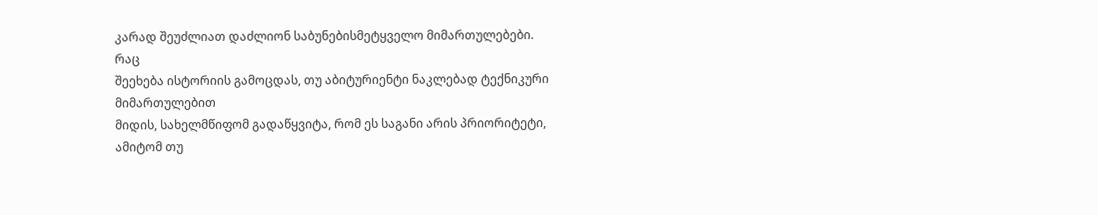კარად შეუძლიათ დაძლიონ საბუნებისმეტყველო მიმართულებები.
რაც
შეეხება ისტორიის გამოცდას, თუ აბიტურიენტი ნაკლებად ტექნიკური მიმართულებით
მიდის, სახელმწიფომ გადაწყვიტა, რომ ეს საგანი არის პრიორიტეტი, ამიტომ თუ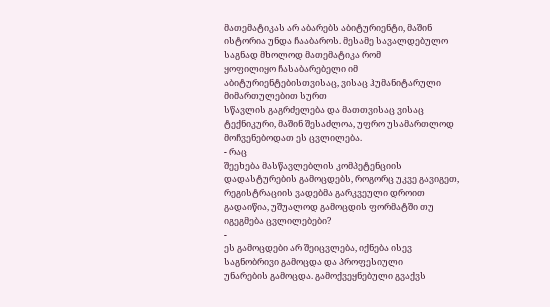მათემატიკას არ აბარებს აბიტურიენტი, მაშინ ისტორია უნდა ჩააბაროს. მესამე სავალდებულო საგნად მხოლოდ მათემატიკა რომ
ყოფილიყო ჩასაბარებელი იმ აბიტურიენტებისთვისაც, ვისაც ჰუმანიტარული მიმართულებით სურთ
სწავლის გაგრძელება და მათთვისაც ვისაც ტექნიკური, მაშინ შესაძლოა, უფრო უსამართლოდ მოჩვენებოდათ ეს ცვლილება.
- რაც
შეეხება მასწავლებლის კომპეტენციის დადასტურების გამოცდებს, როგორც უკვე გავიგეთ, რეგისტრაციის ვადებმა გარკვეული დროით გადაიწია, უშუალოდ გამოცდის ფორმატში თუ
იგეგმება ცვლილებები?
-
ეს გამოცდები არ შეიცვლება, იქნება ისევ საგნობრივი გამოცდა და პროფესიული
უნარების გამოცდა. გამოქვეყნებული გვაქვს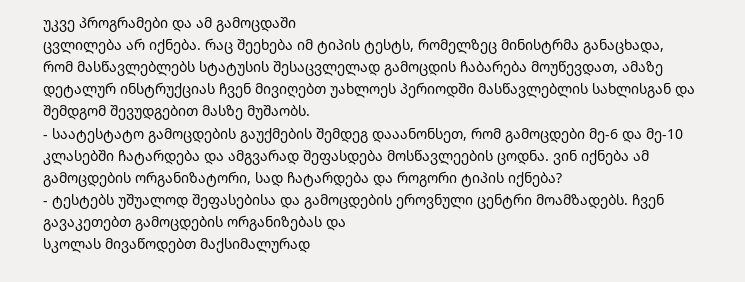უკვე პროგრამები და ამ გამოცდაში
ცვლილება არ იქნება. რაც შეეხება იმ ტიპის ტესტს, რომელზეც მინისტრმა განაცხადა,
რომ მასწავლებლებს სტატუსის შესაცვლელად გამოცდის ჩაბარება მოუწევდათ, ამაზე
დეტალურ ინსტრუქციას ჩვენ მივიღებთ უახლოეს პერიოდში მასწავლებლის სახლისგან და
შემდგომ შევუდგებით მასზე მუშაობს.
- საატესტატო გამოცდების გაუქმების შემდეგ დააანონსეთ, რომ გამოცდები მე-6 და მე-10 კლასებში ჩატარდება და ამგვარად შეფასდება მოსწავლეების ცოდნა. ვინ იქნება ამ გამოცდების ორგანიზატორი, სად ჩატარდება და როგორი ტიპის იქნება?
- ტესტებს უშუალოდ შეფასებისა და გამოცდების ეროვნული ცენტრი მოამზადებს. ჩვენ გავაკეთებთ გამოცდების ორგანიზებას და
სკოლას მივაწოდებთ მაქსიმალურად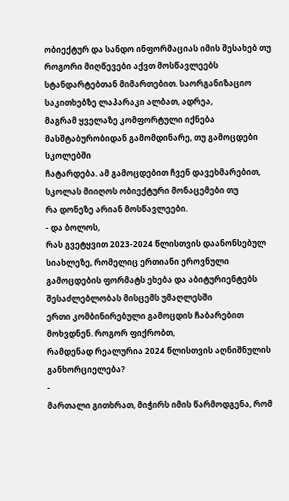ობიექტურ და სანდო ინფორმაციას იმის შესახებ თუ
როგორი მიღწევები აქვთ მოსწავლეებს სტანდარტებთან მიმართებით. საორგანიზაციო საკითხებზე ლაპარაკი ალბათ, ადრეა,
მაგრამ ყველაზე კომფორტული იქნება მასშტაბურობიდან გამომდინარე, თუ გამოცდები სკოლებში
ჩატარდება. ამ გამოცდებით ჩვენ დავეხმარებით, სკოლას მიიღოს ობიექტური მონაცემები თუ
რა დონეზე არიან მოსწავლეები.
- და ბოლოს,
რას გვეტყვით 2023-2024 წლისთვის დაანონსებულ სიახლეზე, რომელიც ერთიანი ეროვნული
გამოცდების ფორმატს ეხება და აბიტურიენტებს შესაძლებლობას მისცემს უმაღლესში
ერთი კომბინირებული გამოცდის ჩაბარებით მოხვდნენ. როგორ ფიქრობთ,
რამდენად რეალურია 2024 წლისთვის აღნიშნულის განხორციელება?
-
მართალი გითხრათ, მიჭირს იმის წარმოდგენა, რომ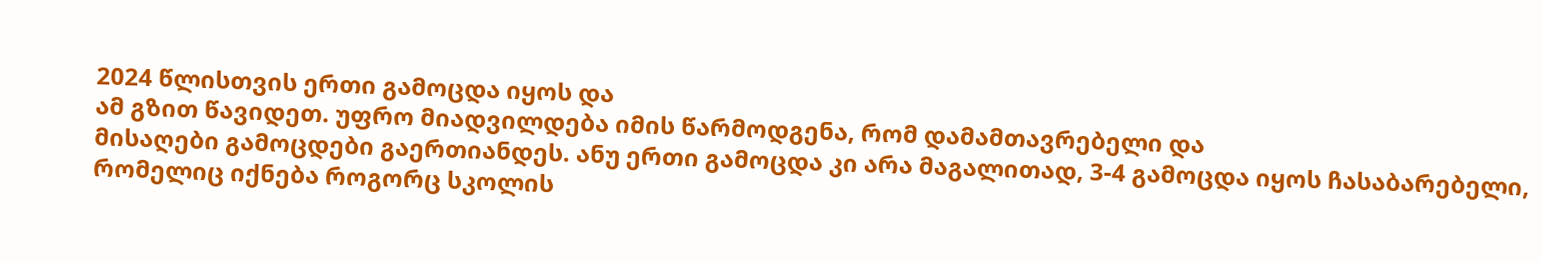2024 წლისთვის ერთი გამოცდა იყოს და
ამ გზით წავიდეთ. უფრო მიადვილდება იმის წარმოდგენა, რომ დამამთავრებელი და
მისაღები გამოცდები გაერთიანდეს. ანუ ერთი გამოცდა კი არა მაგალითად, 3-4 გამოცდა იყოს ჩასაბარებელი,
რომელიც იქნება როგორც სკოლის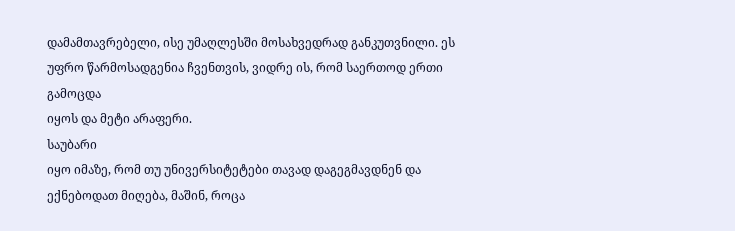დამამთავრებელი, ისე უმაღლესში მოსახვედრად განკუთვნილი. ეს უფრო წარმოსადგენია ჩვენთვის, ვიდრე ის, რომ საერთოდ ერთი გამოცდა
იყოს და მეტი არაფერი.
საუბარი
იყო იმაზე, რომ თუ უნივერსიტეტები თავად დაგეგმავდნენ და
ექნებოდათ მიღება, მაშინ, როცა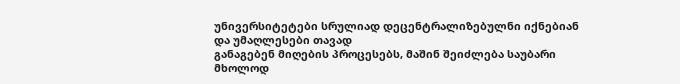უნივერსიტეტები სრულიად დეცენტრალიზებულნი იქნებიან
და უმაღლესები თავად
განაგებენ მიღების პროცესებს, მაშინ შეიძლება საუბარი მხოლოდ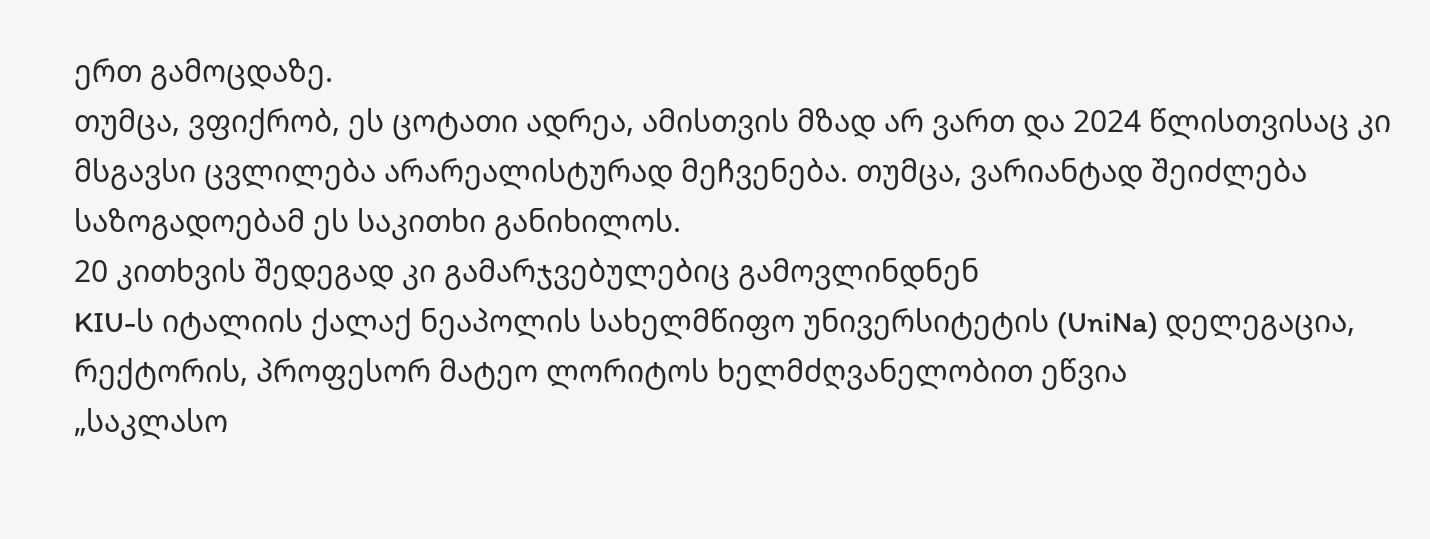ერთ გამოცდაზე.
თუმცა, ვფიქრობ, ეს ცოტათი ადრეა, ამისთვის მზად არ ვართ და 2024 წლისთვისაც კი
მსგავსი ცვლილება არარეალისტურად მეჩვენება. თუმცა, ვარიანტად შეიძლება
საზოგადოებამ ეს საკითხი განიხილოს.
20 კითხვის შედეგად კი გამარჯვებულებიც გამოვლინდნენ
KIU-ს იტალიის ქალაქ ნეაპოლის სახელმწიფო უნივერსიტეტის (UniNa) დელეგაცია, რექტორის, პროფესორ მატეო ლორიტოს ხელმძღვანელობით ეწვია
„საკლასო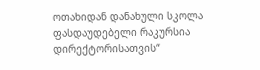ოთახიდან დანახული სკოლა ფასდაუდებელი რაკურსია დირექტორისათვის“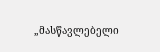„მასწავლებელი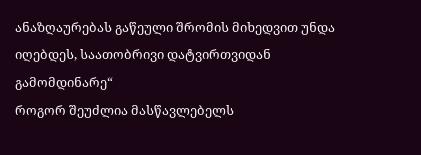ანაზღაურებას გაწეული შრომის მიხედვით უნდა იღებდეს, საათობრივი დატვირთვიდან გამომდინარე“
როგორ შეუძლია მასწავლებელს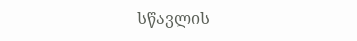სწავლის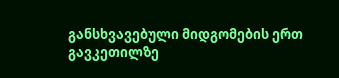განსხვავებული მიდგომების ერთ გავკეთილზე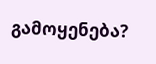გამოყენება?